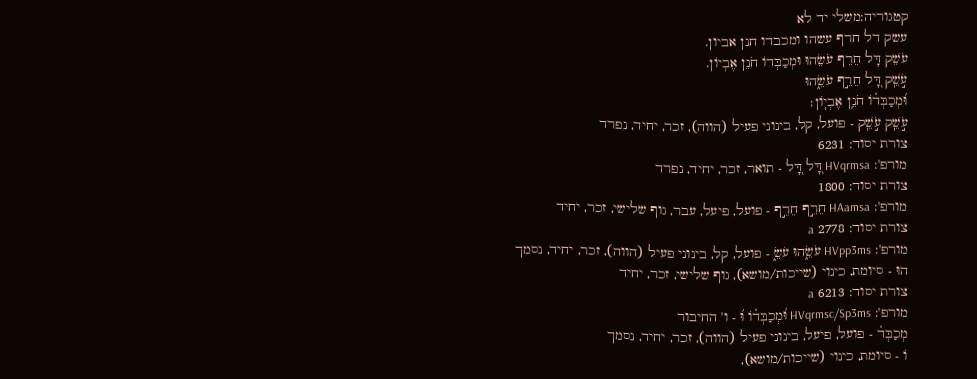קטגוריה:משלי יד לא
עשק דל חרף עשהו ומכבדו חנן אביון.
עֹשֵׁק דָּל חֵרֵף עֹשֵׂהוּ וּמְכַבְּדוֹ חֹנֵן אֶבְיוֹן.
עֹ֣שֵֽׁק דָּ֭ל חֵרֵ֣ף עֹשֵׂ֑הוּ
וּ֝מְכַבְּד֗וֹ חֹנֵ֥ן אֶבְיֽוֹן׃
עֹ֣שֵֽׁק עֹ֣שֵֽׁק - פועל, קל, בינוני פעיל (הווה), זכר, יחיד, נפרד
צורת יסוד: 6231
מורפ': HVqrmsa דָּ֭ל דָּ֭ל - תואר, זכר, יחיד, נפרד
צורת יסוד: 1800
מורפ': HAamsa חֵרֵ֣ף חֵרֵ֣ף - פועל, פיעל, עבר, גוף שלישי, זכר, יחיד
צורת יסוד: 2778 a
מורפ': HVpp3ms עֹשֵׂ֑הוּ עֹשֵׂ֑ - פועל, קל, בינוני פעיל (הווה), זכר, יחיד, נסמך
הוּ - סיומת, כינוי (שייכות/מושא), גוף שלישי, זכר, יחיד
צורת יסוד: 6213 a
מורפ': HVqrmsc/Sp3ms וּ֝מְכַבְּד֗וֹ וּ֝ - ו' החיבור
מְכַבְּד֗ - פועל, פיעל, בינוני פעיל (הווה), זכר, יחיד, נסמך
וֹ - סיומת, כינוי (שייכות/מושא),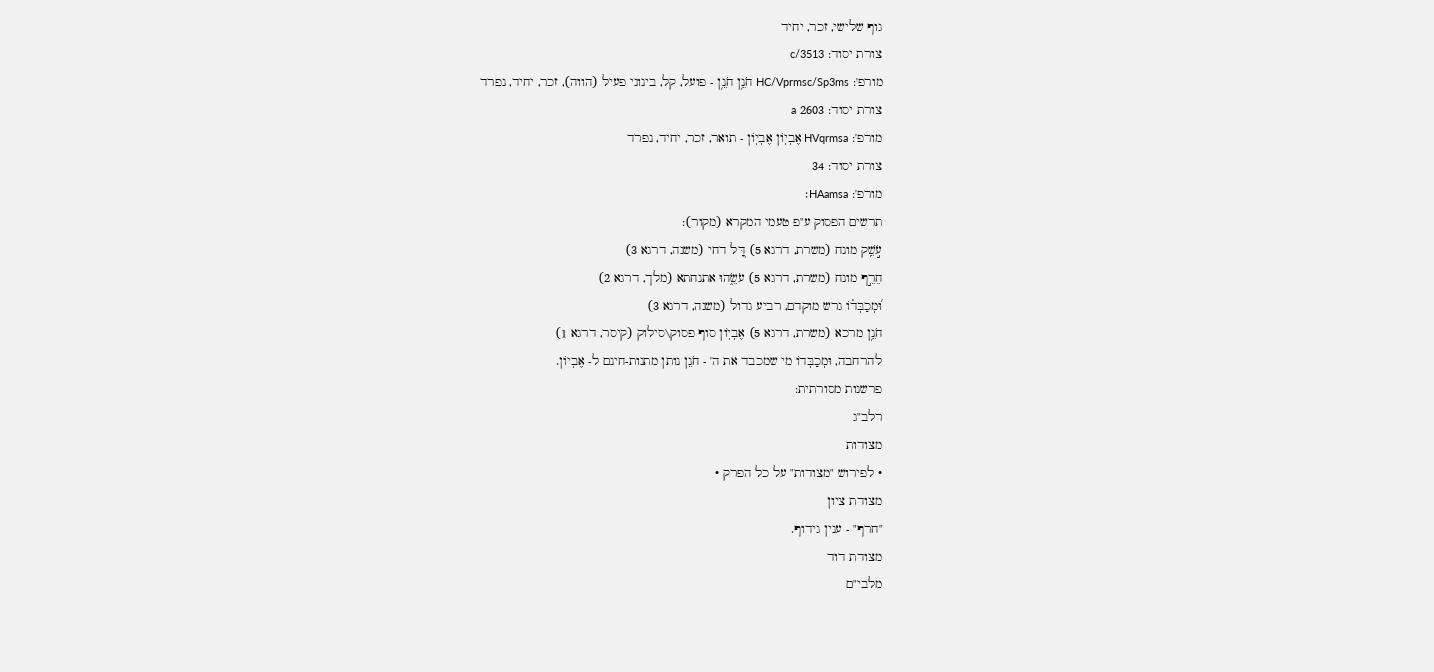גוף שלישי, זכר, יחיד
צורת יסוד: c/3513
מורפ': HC/Vprmsc/Sp3ms חֹנֵ֥ן חֹנֵ֥ן - פועל, קל, בינוני פעיל (הווה), זכר, יחיד, נפרד
צורת יסוד: 2603 a
מורפ': HVqrmsa אֶבְיֽוֹן אֶבְיֽוֹן - תואר, זכר, יחיד, נפרד
צורת יסוד: 34
מורפ': HAamsa׃
תרשים הפסוק ע"פ טעמי המקרא (מקור):
עֹ֣שֵֽׁק מונח (משרת, דרגא 5) דָּ֭ל דחי (משנה, דרגא 3)
חֵרֵ֣ף מונח (משרת, דרגא 5) עֹשֵׂ֑הוּ אתנחתא (מלך, דרגא 2)
וּ֝מְכַבְּד֗וֹ גרש מוקדם, רביע גדול (משנה, דרגא 3)
חֹנֵ֥ן מרכא (משרת, דרגא 5) אֶבְיֽוֹן סוף פסוק\סילוק (קיסר, דרגא 1)
להרחבה, וּמְכַבְּדוֹ מי שמכבד את ה' - חֹנֵן נותן מתנות-חינם ל- אֶבְיוֹן.
פרשנות מסורתית:
רלב"ג
מצודות
• לפירוש "מצודות" על כל הפרק •
מצודת ציון
"חרף" - ענין גידוף.
מצודת דוד
מלבי"ם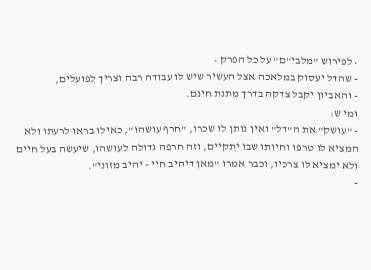• לפירוש "מלבי"ם" על כל הפרק •
- שהדל יעסוק במלאכה אצל העשיר שיש לו עבודה רבה וצריך לפועלים,
- והאביון יקבל צדקה בדרך מתנת חינם.
ומי ש:
- "עושק" את ה"דל" ואין נותן לו שכרו, "חרף עושהו", כאילו בראו לרעתו ולא המציא לו טרפו וחיותו שבו יתקיים, וזה חרפה גדולה לעושהו, שיעשה בעל חיים ולא ימציא לו צרכיו, וכבר אמרו "מאן דיהיב חיי - יהיב מזוני".
-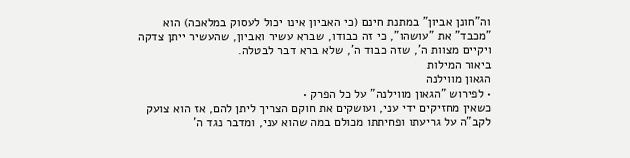וה"חונן אביון" במתנת חינם (כי האביון אינו יכול לעסוק במלאכה) הוא "מכבד" את "עושהו", כי זה כבודו, שברא עשיר ואביון, שהעשיר ייתן צדקה ויקיים מצוות ה', שזה כבוד ה', שלא ברא דבר לבטלה.
ביאור המילות
הגאון מווילנה
• לפירוש "הגאון מווילנה" על כל הפרק •
כשאין מחזיקים ידי עני, ועושקים את חוקם הצריך ליתן להם, אז הוא צועק לקב"ה על גריעתו ופחיתתו מכולם במה שהוא עני, ומדבר נגד ה'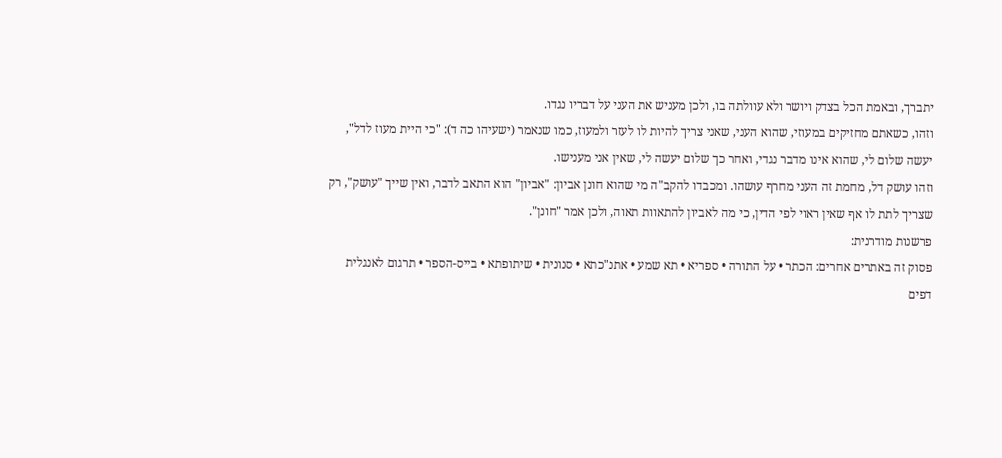יתברך, ובאמת הכל בצדק ויושר ולא עוולתה בו, ולכן מעניש את העני על דבריו נגדו.
וזהו, כשאתם מחזיקים במעוזי, שהוא העני, שאני צריך להיות לו לעזר ולמעוז, כמו שנאמר (ישעיהו כה ד): "כי היית מעוז לדל", יעשה שלום לי, שהוא אינו מדבר נגדי, ואחר כך שלום יעשה לי, שאין אני מענישו.
וזהו עושק דל, מחמת זה העני מחרף עושהו. ומכבדו להקב"ה מי שהוא חונן אביון: "אביון" הוא התאב לדבר, ואין שייך "עושק", רק שצריך לתת לו אף שאין ראוי לפי הדין, כי מה לאביון להתאוות תאוה, ולכן אמר "חונן".
פרשנות מודרנית:
פסוק זה באתרים אחרים: הכתר • על התורה • ספריא • תא שמע • אתנ"כתא • סנונית • שיתופתא • בייס-הספר • תרגום לאנגלית
דפים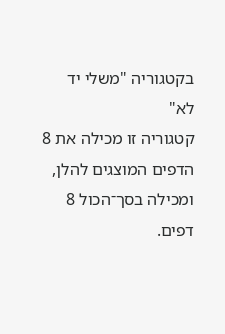בקטגוריה "משלי יד לא"
קטגוריה זו מכילה את 8 הדפים המוצגים להלן, ומכילה בסך־הכול 8 דפים.